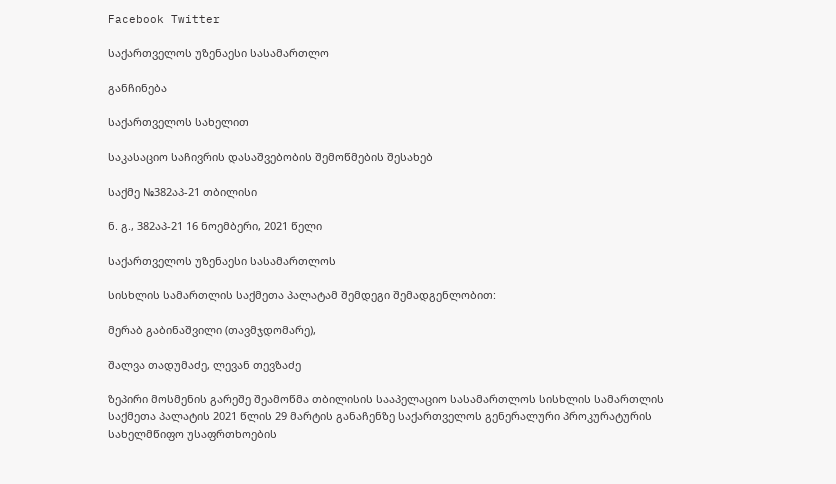Facebook Twitter

საქართველოს უზენაესი სასამართლო

განჩინება

საქართველოს სახელით

საკასაციო საჩივრის დასაშვებობის შემოწმების შესახებ

საქმე №382აპ-21 თბილისი

ნ. გ., 382აპ-21 16 ნოემბერი, 2021 წელი

საქართველოს უზენაესი სასამართლოს

სისხლის სამართლის საქმეთა პალატამ შემდეგი შემადგენლობით:

მერაბ გაბინაშვილი (თავმჯდომარე),

შალვა თადუმაძე, ლევან თევზაძე

ზეპირი მოსმენის გარეშე შეამოწმა თბილისის სააპელაციო სასამართლოს სისხლის სამართლის საქმეთა პალატის 2021 წლის 29 მარტის განაჩენზე საქართველოს გენერალური პროკურატურის სახელმწიფო უსაფრთხოების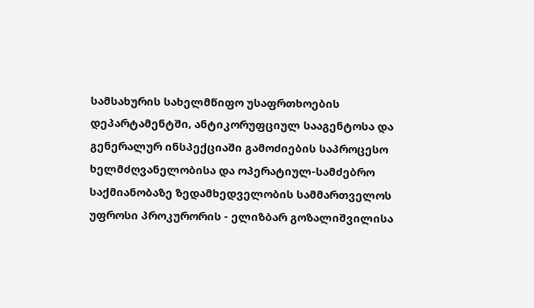სამსახურის სახელმწიფო უსაფრთხოების დეპარტამენტში, ანტიკორუფციულ სააგენტოსა და გენერალურ ინსპექციაში გამოძიების საპროცესო ხელმძღვანელობისა და ოპერატიულ-სამძებრო საქმიანობაზე ზედამხედველობის სამმართველოს უფროსი პროკურორის - ელიზბარ გოზალიშვილისა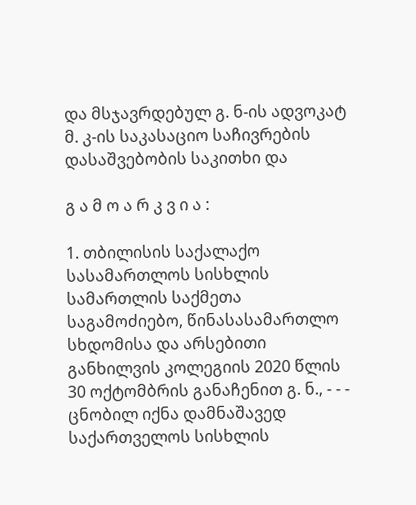და მსჯავრდებულ გ. ნ-ის ადვოკატ მ. კ-ის საკასაციო საჩივრების დასაშვებობის საკითხი და

გ ა მ ო ა რ კ ვ ი ა :

1. თბილისის საქალაქო სასამართლოს სისხლის სამართლის საქმეთა საგამოძიებო, წინასასამართლო სხდომისა და არსებითი განხილვის კოლეგიის 2020 წლის 30 ოქტომბრის განაჩენით გ. ნ., - - - ცნობილ იქნა დამნაშავედ საქართველოს სისხლის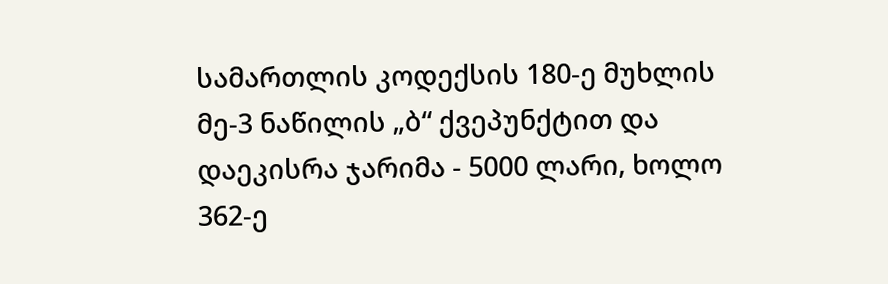სამართლის კოდექსის 180-ე მუხლის მე-3 ნაწილის „ბ“ ქვეპუნქტით და დაეკისრა ჯარიმა - 5000 ლარი, ხოლო 362-ე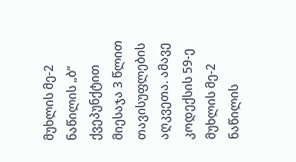მუხლის მე-2 ნაწილის „ბ“ ქვეპუნქტით მიესაჯა 3 წლით თავისუფლების აღკვეთა. ამავე კოდექსის 59-ე მუხლის მე-2 ნაწილის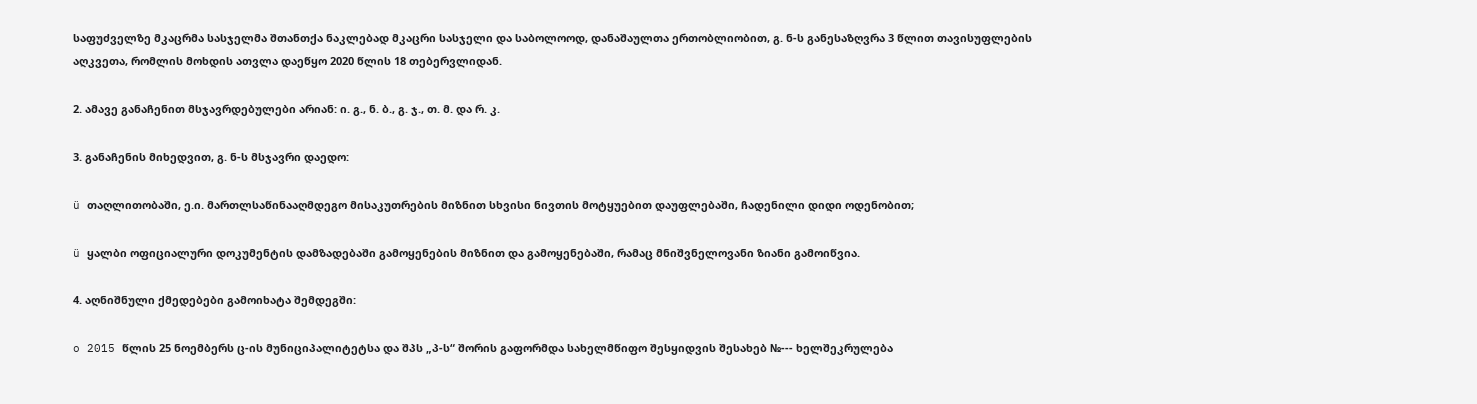საფუძველზე მკაცრმა სასჯელმა შთანთქა ნაკლებად მკაცრი სასჯელი და საბოლოოდ, დანაშაულთა ერთობლიობით, გ. ნ-ს განესაზღვრა 3 წლით თავისუფლების აღკვეთა, რომლის მოხდის ათვლა დაეწყო 2020 წლის 18 თებერვლიდან.

2. ამავე განაჩენით მსჯავრდებულები არიან: ი. გ., ნ. ბ., გ. ჯ., თ. მ. და რ. კ.

3. განაჩენის მიხედვით, გ. ნ-ს მსჯავრი დაედო:

ü თაღლითობაში, ე.ი. მართლსაწინააღმდეგო მისაკუთრების მიზნით სხვისი ნივთის მოტყუებით დაუფლებაში, ჩადენილი დიდი ოდენობით;

ü ყალბი ოფიციალური დოკუმენტის დამზადებაში გამოყენების მიზნით და გამოყენებაში, რამაც მნიშვნელოვანი ზიანი გამოიწვია.

4. აღნიშნული ქმედებები გამოიხატა შემდეგში:

o 2015 წლის 25 ნოემბერს ც-ის მუნიციპალიტეტსა და შპს „პ-ს“ შორის გაფორმდა სახელმწიფო შესყიდვის შესახებ №--- ხელშეკრულება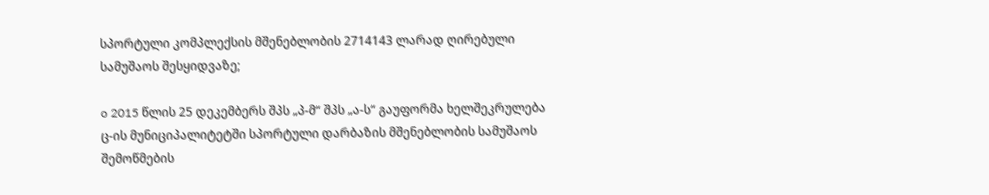სპორტული კომპლექსის მშენებლობის 2714143 ლარად ღირებული სამუშაოს შესყიდვაზე;

o 2015 წლის 25 დეკემბერს შპს „პ-მ“ შპს „ა-ს“ გაუფორმა ხელშეკრულება ც-ის მუნიციპალიტეტში სპორტული დარბაზის მშენებლობის სამუშაოს შემოწმების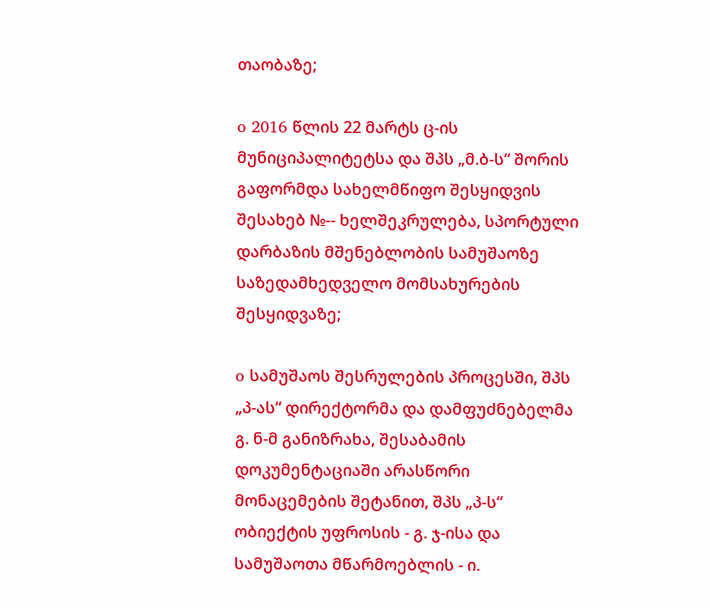თაობაზე;

o 2016 წლის 22 მარტს ც-ის მუნიციპალიტეტსა და შპს „მ.ბ-ს“ შორის გაფორმდა სახელმწიფო შესყიდვის შესახებ №-- ხელშეკრულება, სპორტული დარბაზის მშენებლობის სამუშაოზე საზედამხედველო მომსახურების შესყიდვაზე;

o სამუშაოს შესრულების პროცესში, შპს „პ-ას“ დირექტორმა და დამფუძნებელმა გ. ნ-მ განიზრახა, შესაბამის დოკუმენტაციაში არასწორი მონაცემების შეტანით, შპს „პ-ს“ ობიექტის უფროსის - გ. ჯ-ისა და სამუშაოთა მწარმოებლის - ი.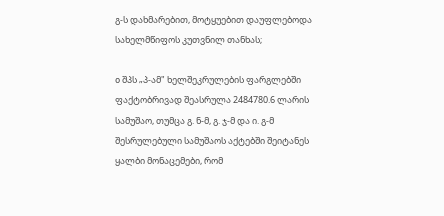გ-ს დახმარებით, მოტყუებით დაუფლებოდა სახელმწიფოს კუთვნილ თანხას;

o შპს „პ-ამ" ხელშეკრულების ფარგლებში ფაქტობრივად შეასრულა 2484780.6 ლარის სამუშაო, თუმცა გ. ნ-მ, გ. ჯ-მ და ი. გ-მ შესრულებული სამუშაოს აქტებში შეიტანეს ყალბი მონაცემები, რომ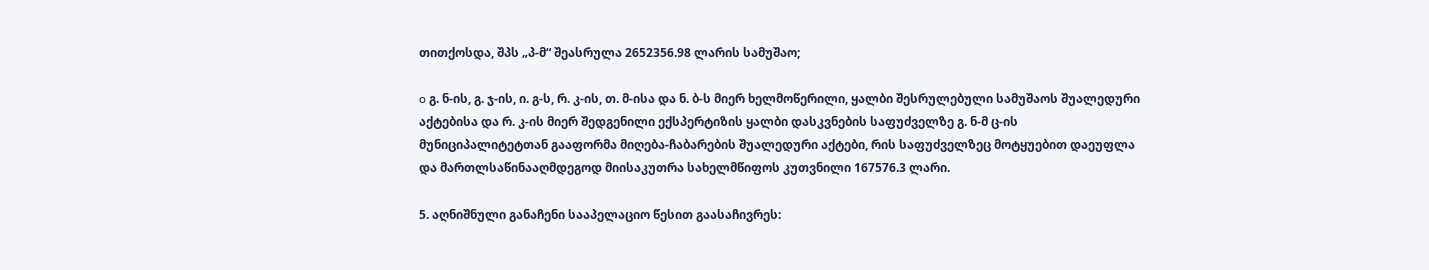თითქოსდა, შპს „პ-მ“ შეასრულა 2652356.98 ლარის სამუშაო;

o გ. ნ-ის, გ. ჯ-ის, ი. გ-ს, რ. კ-ის, თ. მ-ისა და ნ. ბ-ს მიერ ხელმოწერილი, ყალბი შესრულებული სამუშაოს შუალედური აქტებისა და რ. კ-ის მიერ შედგენილი ექსპერტიზის ყალბი დასკვნების საფუძველზე გ. ნ-მ ც-ის მუნიციპალიტეტთან გააფორმა მიღება-ჩაბარების შუალედური აქტები, რის საფუძველზეც მოტყუებით დაეუფლა და მართლსაწინააღმდეგოდ მიისაკუთრა სახელმწიფოს კუთვნილი 167576.3 ლარი.

5. აღნიშნული განაჩენი სააპელაციო წესით გაასაჩივრეს: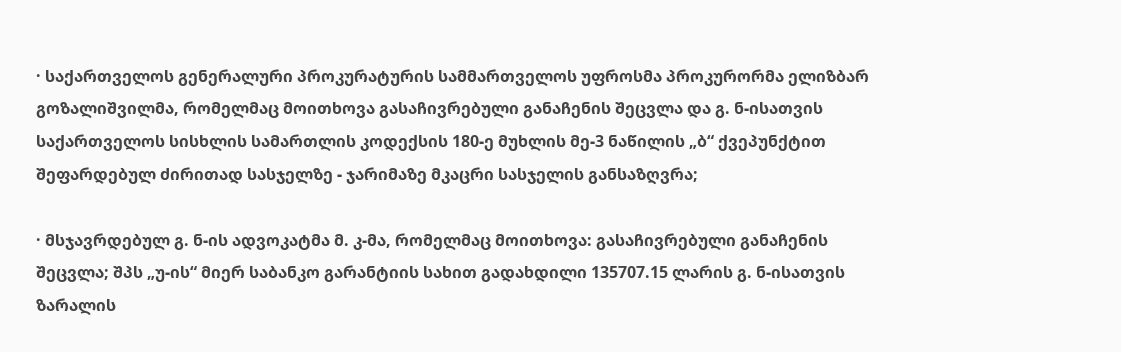· საქართველოს გენერალური პროკურატურის სამმართველოს უფროსმა პროკურორმა ელიზბარ გოზალიშვილმა, რომელმაც მოითხოვა გასაჩივრებული განაჩენის შეცვლა და გ. ნ-ისათვის საქართველოს სისხლის სამართლის კოდექსის 180-ე მუხლის მე-3 ნაწილის „ბ“ ქვეპუნქტით შეფარდებულ ძირითად სასჯელზე - ჯარიმაზე მკაცრი სასჯელის განსაზღვრა;

· მსჯავრდებულ გ. ნ-ის ადვოკატმა მ. კ-მა, რომელმაც მოითხოვა: გასაჩივრებული განაჩენის შეცვლა; შპს „უ-ის“ მიერ საბანკო გარანტიის სახით გადახდილი 135707.15 ლარის გ. ნ-ისათვის ზარალის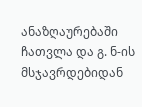ანაზღაურებაში ჩათვლა და გ. ნ-ის მსჯავრდებიდან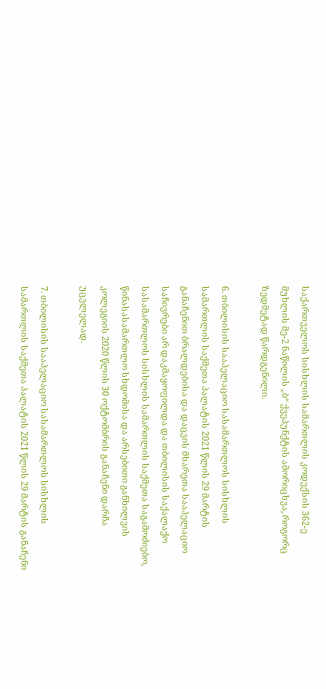საქართველოს სისხლის სამართლის კოდექსის 362-ე მუხლის მე-2 ნაწილის „ბ“ ქვეპუნქტის ამორიცხვა, როგორც ზედმეტად წარდგენილი.

6. თბილისის სააპელაციო სასამართლოს სისხლის სამართლის საქმეთა პალატის 2021 წლის 29 მარტის განაჩენით ბრალდებისა და დაცვის მხარეთა სააპელაციო საჩივრები არ დაკმაყოფილდა და თბილისის საქალაქო სასამართლოს სისხლის სამართლის საქმეთა საგამოძიებო, წინასასამართლო სხდომისა და არსებითი განხილვის კოლეგიის 2020 წლის 30 ოქტომბრის განაჩენი დარჩა უცვლელად.

7. თბილისის სააპელაციო სასამართლოს სისხლის სამართლის საქმეთა პალატის 2021 წლის 29 მარტის განაჩენი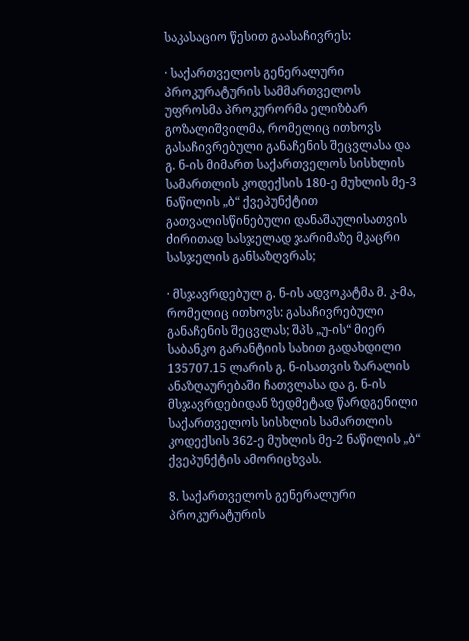საკასაციო წესით გაასაჩივრეს:

· საქართველოს გენერალური პროკურატურის სამმართველოს უფროსმა პროკურორმა ელიზბარ გოზალიშვილმა, რომელიც ითხოვს გასაჩივრებული განაჩენის შეცვლასა და გ. ნ-ის მიმართ საქართველოს სისხლის სამართლის კოდექსის 180-ე მუხლის მე-3 ნაწილის „ბ“ ქვეპუნქტით გათვალისწინებული დანაშაულისათვის ძირითად სასჯელად ჯარიმაზე მკაცრი სასჯელის განსაზღვრას;

· მსჯავრდებულ გ. ნ-ის ადვოკატმა მ. კ-მა, რომელიც ითხოვს: გასაჩივრებული განაჩენის შეცვლას; შპს „უ-ის“ მიერ საბანკო გარანტიის სახით გადახდილი 135707.15 ლარის გ. ნ-ისათვის ზარალის ანაზღაურებაში ჩათვლასა და გ. ნ-ის მსჯავრდებიდან ზედმეტად წარდგენილი საქართველოს სისხლის სამართლის კოდექსის 362-ე მუხლის მე-2 ნაწილის „ბ“ ქვეპუნქტის ამორიცხვას.

8. საქართველოს გენერალური პროკურატურის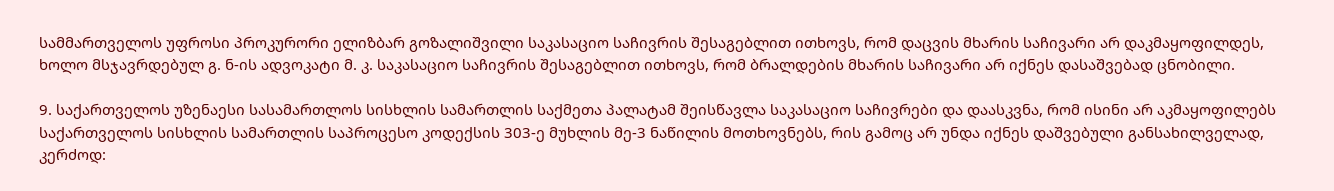სამმართველოს უფროსი პროკურორი ელიზბარ გოზალიშვილი საკასაციო საჩივრის შესაგებლით ითხოვს, რომ დაცვის მხარის საჩივარი არ დაკმაყოფილდეს, ხოლო მსჯავრდებულ გ. ნ-ის ადვოკატი მ. კ. საკასაციო საჩივრის შესაგებლით ითხოვს, რომ ბრალდების მხარის საჩივარი არ იქნეს დასაშვებად ცნობილი.

9. საქართველოს უზენაესი სასამართლოს სისხლის სამართლის საქმეთა პალატამ შეისწავლა საკასაციო საჩივრები და დაასკვნა, რომ ისინი არ აკმაყოფილებს საქართველოს სისხლის სამართლის საპროცესო კოდექსის 303-ე მუხლის მე-3 ნაწილის მოთხოვნებს, რის გამოც არ უნდა იქნეს დაშვებული განსახილველად, კერძოდ: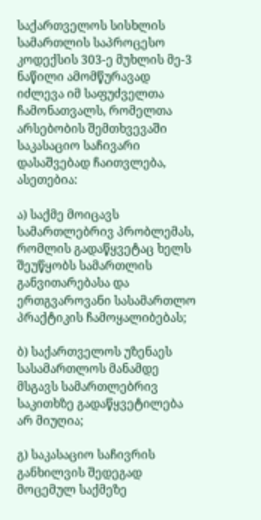საქართველოს სისხლის სამართლის საპროცესო კოდექსის 303-ე მუხლის მე-3 ნაწილი ამომწურავად იძლევა იმ საფუძველთა ჩამონათვალს, რომელთა არსებობის შემთხვევაში საკასაციო საჩივარი დასაშვებად ჩაითვლება, ასეთებია:

ა) საქმე მოიცავს სამართლებრივ პრობლემას, რომლის გადაწყვეტაც ხელს შეუწყობს სამართლის განვითარებასა და ერთგვაროვანი სასამართლო პრაქტიკის ჩამოყალიბებას;

ბ) საქართველოს უზენაეს სასამართლოს მანამდე მსგავს სამართლებრივ საკითხზე გადაწყვეტილება არ მიუღია;

გ) საკასაციო საჩივრის განხილვის შედეგად მოცემულ საქმეზე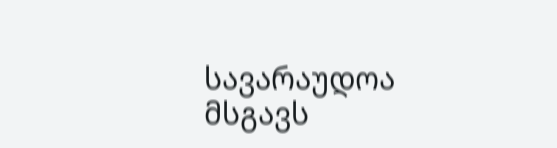სავარაუდოა მსგავს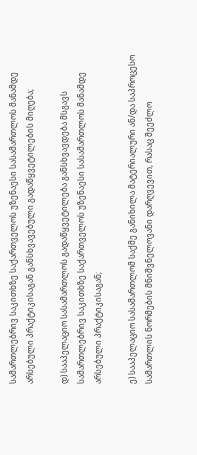სამართლებრივ საკითხზე საქართველოს უზენაესი სასამართლოს მანამდე არსებული პრაქტიკისაგან განსხვავებული გადაწყვეტილების მიღება;

დ) სააპელაციო სასამართლოს გადაწყვეტილება განსხვავდება მსგავს სამართლებრივ საკითხზე საქართველოს უზენაესი სასამართლოს მანამდე არსებული პრაქტიკისაგან;

ე) სააპელაციო სასამართლომ საქმე განიხილა მატერიალური ან/და საპროცესო სამართლის ნორმების მნიშვნელოვანი დარღვევით, რასაც შეეძლო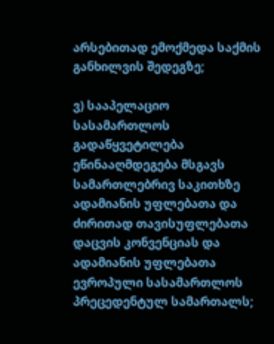არსებითად ემოქმედა საქმის განხილვის შედეგზე;

ვ) სააპელაციო სასამართლოს გადაწყვეტილება ეწინააღმდეგება მსგავს სამართლებრივ საკითხზე ადამიანის უფლებათა და ძირითად თავისუფლებათა დაცვის კონვენციას და ადამიანის უფლებათა ევროპული სასამართლოს პრეცედენტულ სამართალს;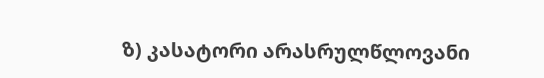ზ) კასატორი არასრულწლოვანი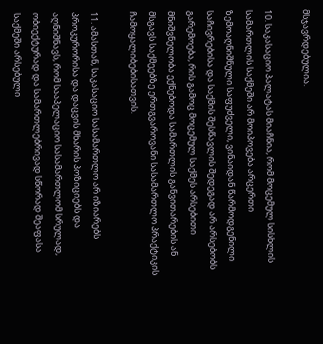მსჯავრდებულია.

10. საკასაციო პალატას მიაჩნია, რომ მოცემულ სისხლის სამართლის საქმეში არ მოიპოვება არცერთი ზემოაღნიშნული საფუძველი, ვინაიდან წარმოდგენილი საჩივრებისა და საქმის შესწავლის შედეგად არ არსებობს გარემოება, რის გამოც მოცემულ საქმეს არსებითი მნიშვნელობა ექნებოდა სამართლის განვითარების ან მსგავს საქმეებზე ერთგვაროვანი სასამართლო პრაქტიკის ჩამოყალიბებისათვის.

11. ამასთან, საკასაციო სასამართლო არ იზიარებს პროკურორისა და დაცვის მხარის პოზიციებს და აღნიშნავს, რომ სააპელაციო სასამართლომ სრულად, ობიექტურად და სამართლებრივად სწორად შეაფასა საქმეში არსებული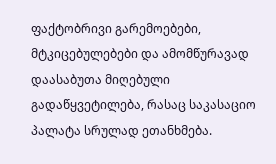ფაქტობრივი გარემოებები, მტკიცებულებები და ამომწურავად დაასაბუთა მიღებული გადაწყვეტილება, რასაც საკასაციო პალატა სრულად ეთანხმება.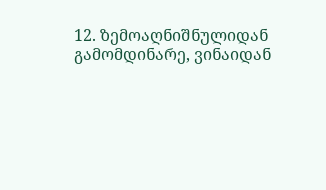12. ზემოაღნიშნულიდან გამომდინარე, ვინაიდან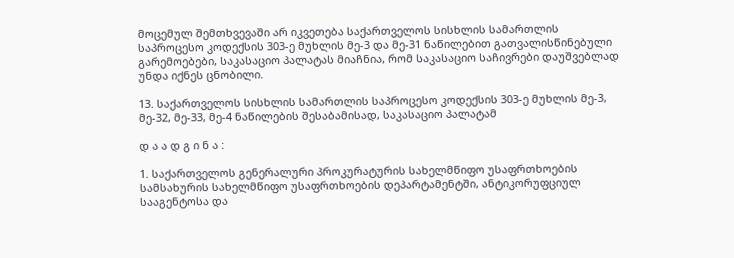მოცემულ შემთხვევაში არ იკვეთება საქართველოს სისხლის სამართლის საპროცესო კოდექსის 303-ე მუხლის მე-3 და მე-31 ნაწილებით გათვალისწინებული გარემოებები, საკასაციო პალატას მიაჩნია, რომ საკასაციო საჩივრები დაუშვებლად უნდა იქნეს ცნობილი.

13. საქართველოს სისხლის სამართლის საპროცესო კოდექსის 303-ე მუხლის მე-3, მე-32, მე-33, მე-4 ნაწილების შესაბამისად, საკასაციო პალატამ

დ ა ა დ გ ი ნ ა :

1. საქართველოს გენერალური პროკურატურის სახელმწიფო უსაფრთხოების სამსახურის სახელმწიფო უსაფრთხოების დეპარტამენტში, ანტიკორუფციულ სააგენტოსა და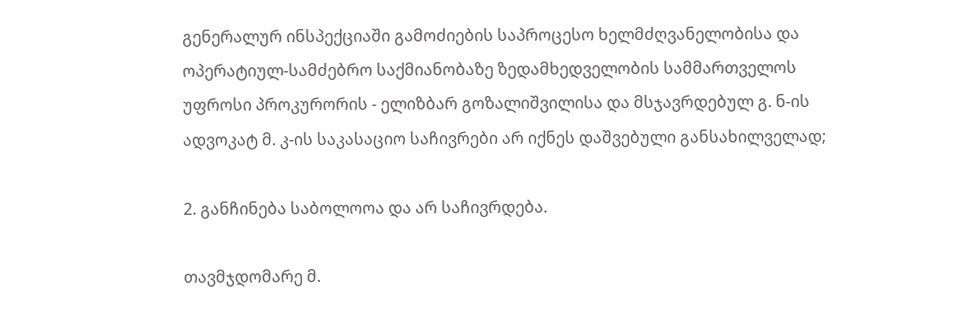გენერალურ ინსპექციაში გამოძიების საპროცესო ხელმძღვანელობისა და ოპერატიულ-სამძებრო საქმიანობაზე ზედამხედველობის სამმართველოს უფროსი პროკურორის - ელიზბარ გოზალიშვილისა და მსჯავრდებულ გ. ნ-ის ადვოკატ მ. კ-ის საკასაციო საჩივრები არ იქნეს დაშვებული განსახილველად;

2. განჩინება საბოლოოა და არ საჩივრდება.

თავმჯდომარე მ.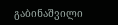გაბინაშვილი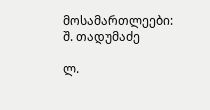მოსამართლეები: შ. თადუმაძე

ლ.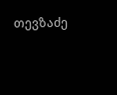თევზაძე